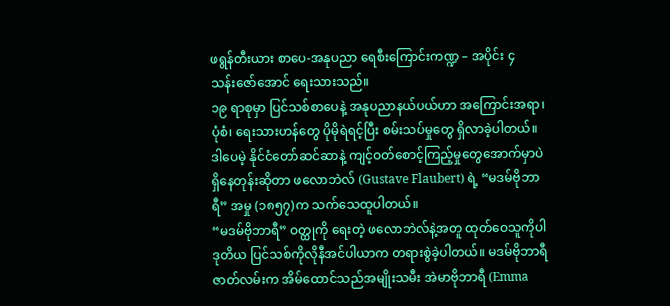ဖရွန်တီးယား စာပေ-အနုပညာ ရေစီးကြောင်းကဏ္ဍ – အပိုင်း ၄
သန်းဇော်အောင် ရေးသားသည်။
၁၉ ရာစုမှာ ပြင်သစ်စာပေနဲ့ အနုပညာနယ်ပယ်ဟာ အကြောင်းအရာ၊ ပုံစံ၊ ရေးသားဟန်တွေ ပိုမိုရဲရင့်ပြီး စမ်းသပ်မှုတွေ ရှိလာခဲ့ပါတယ်။ ဒါပေမဲ့ နိုင်ငံတော်ဆင်ဆာနဲ့ ကျင့်ဝတ်စောင့်ကြည့်မှုတွေအောက်မှာပဲ ရှိနေတုန်းဆိုတာ ဖလောဘဲလ် (Gustave Flaubert) ရဲ့ “မဒမ်ဗိုဘာရီ” အမှု (၁၈၅၇)က သက်သေထူပါတယ်။
“မဒမ်ဗိုဘာရီ” ဝတ္ထုကို ရေးတဲ့ ဖလောဘဲလ်နဲ့အတူ ထုတ်ဝေသူကိုပါ ဒုတိယ ပြင်သစ်ကိုလိုနီအင်ပါယာက တရားစွဲခဲ့ပါတယ်။ မဒမ်ဗိုဘာရီ ဇာတ်လမ်းက အိမ်ထောင်သည်အမျိုးသမီး အဲမာဗိုဘာရီ (Emma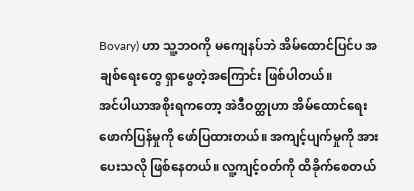Bovary) ဟာ သူ့ဘဝကို မကျေနပ်ဘဲ အိမ်ထောင်ပြင်ပ အချစ်ရေးတွေ ရှာဖွေတဲ့အကြောင်း ဖြစ်ပါတယ်။
အင်ပါယာအစိုးရကတော့ အဲဒီဝတ္ထုဟာ အိမ်ထောင်ရေးဖောက်ပြန်မှုကို ဖော်ပြထားတယ်။ အကျင့်ပျက်မှုကို အားပေးသလို ဖြစ်နေတယ်။ လူ့ကျင့်ဝတ်ကို ထိခိုက်စေတယ်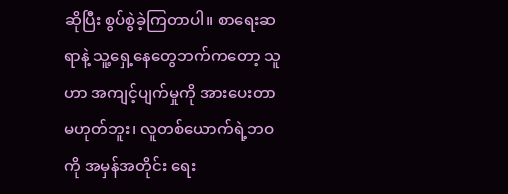ဆိုပြီး စွပ်စွဲခဲ့ကြတာပါ။ စာရေးဆရာနဲ့ သူ့ရှေ့နေတွေဘက်ကတော့ သူဟာ အကျင့်ပျက်မှုကို အားပေးတာ မဟုတ်ဘူး၊ လူတစ်ယောက်ရဲ့ဘဝကို အမှန်အတိုင်း ရေး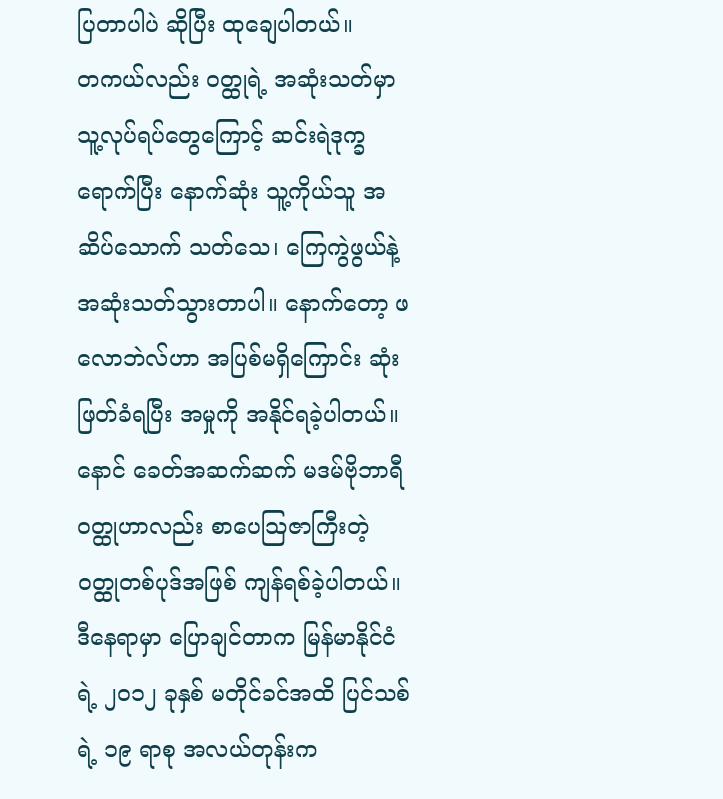ပြတာပါပဲ ဆိုပြီး ထုချေပါတယ်။
တကယ်လည်း ဝတ္ထုရဲ့ အဆုံးသတ်မှာ သူ့လုပ်ရပ်တွေကြောင့် ဆင်းရဲဒုက္ခရောက်ပြီး နောက်ဆုံး သူ့ကိုယ်သူ အဆိပ်သောက် သတ်သေ၊ ကြေကွဲဖွယ်နဲ့ အဆုံးသတ်သွားတာပါ။ နောက်တော့ ဖလောဘဲလ်ဟာ အပြစ်မရှိကြောင်း ဆုံးဖြတ်ခံရပြီး အမှုကို အနိုင်ရခဲ့ပါတယ်။ နောင် ခေတ်အဆက်ဆက် မဒမ်ဗိုဘာရီ ဝတ္ထုဟာလည်း စာပေသြဇာကြီးတဲ့ ဝတ္ထုတစ်ပုဒ်အဖြစ် ကျန်ရစ်ခဲ့ပါတယ်။
ဒီနေရာမှာ ပြောချင်တာက မြန်မာနိုင်ငံရဲ့ ၂၀၁၂ ခုနှစ် မတိုင်ခင်အထိ ပြင်သစ်ရဲ့ ၁၉ ရာစု အလယ်တုန်းက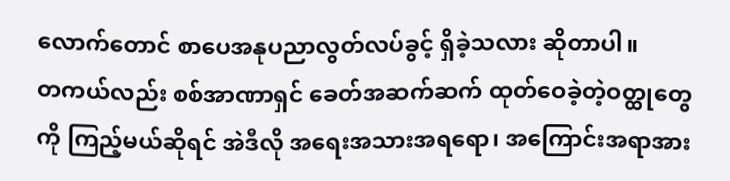လောက်တောင် စာပေအနုပညာလွတ်လပ်ခွင့် ရှိခဲ့သလား ဆိုတာပါ။
တကယ်လည်း စစ်အာဏာရှင် ခေတ်အဆက်ဆက် ထုတ်ဝေခဲ့တဲ့ဝတ္ထုတွေကို ကြည့်မယ်ဆိုရင် အဲဒီလို အရေးအသားအရရော၊ အကြောင်းအရာအား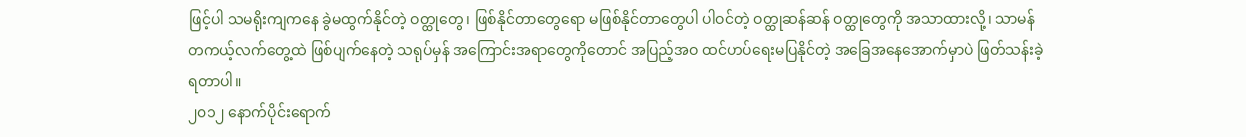ဖြင့်ပါ သမရိုးကျကနေ ခွဲမထွက်နိုင်တဲ့ ဝတ္ထုတွေ၊ ဖြစ်နိုင်တာတွေရော မဖြစ်နိုင်တာတွေပါ ပါဝင်တဲ့ ဝတ္ထုဆန်ဆန် ဝတ္ထုတွေကို အသာထားလို့၊ သာမန် တကယ့်လက်တွေ့ထဲ ဖြစ်ပျက်နေတဲ့ သရုပ်မှန် အကြောင်းအရာတွေကိုတောင် အပြည့်အဝ ထင်ဟပ်ရေးမပြနိုင်တဲ့ အခြေအနေအောက်မှာပဲ ဖြတ်သန်းခဲ့ရတာပါ။
၂၀၁၂ နောက်ပိုင်းရောက်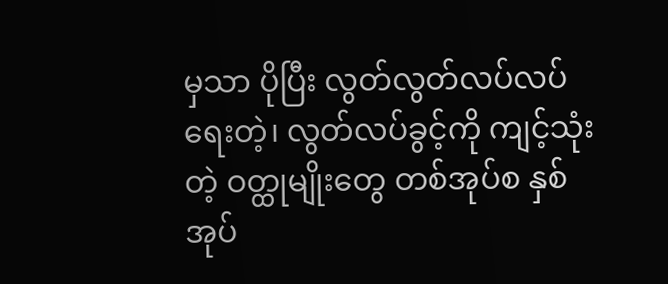မှသာ ပိုပြီး လွတ်လွတ်လပ်လပ်ရေးတဲ့၊ လွတ်လပ်ခွင့်ကို ကျင့်သုံးတဲ့ ဝတ္ထုမျိုးတွေ တစ်အုပ်စ နှစ်အုပ်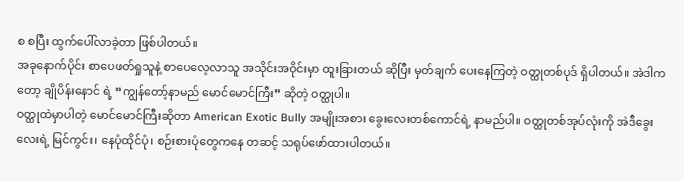စ စပြီး ထွက်ပေါ်လာခဲ့တာ ဖြစ်ပါတယ်။
အခုနောက်ပိုင်း စာပေဖတ်ရှုသူနဲ့ စာပေလေ့လာသူ အသိုင်းအဝိုင်းမှာ ထူးခြားတယ် ဆိုပြီး မှတ်ချက် ပေးနေကြတဲ့ ဝတ္ထုတစ်ပုဒ် ရှိပါတယ်။ အဲဒါကတော့ ချိုပိန်းနောင် ရဲ့ “ကျွန်တော့်နာမည် မောင်မောင်ကြီး” ဆိုတဲ့ ဝတ္ထုပါ။
ဝတ္ထုထဲမှာပါတဲ့ မောင်မောင်ကြီးဆိုတာ American Exotic Bully အမျိုးအစား ခွေးလေးတစ်ကောင်ရဲ့ နာမည်ပါ။ ဝတ္ထုတစ်အုပ်လုံးကို အဲဒီခွေးလေးရဲ့ မြင်ကွင်း၊ နေပုံထိုင်ပုံ၊ စဉ်းစားပုံတွေကနေ တဆင့် သရုပ်ဖော်ထားပါတယ်။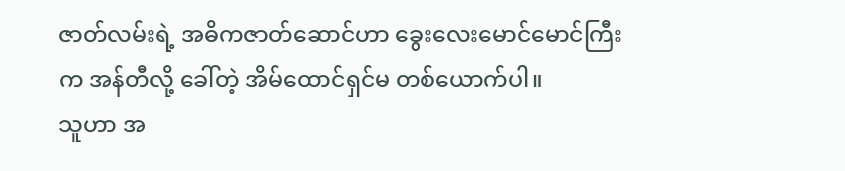ဇာတ်လမ်းရဲ့ အဓိကဇာတ်ဆောင်ဟာ ခွေးလေးမောင်မောင်ကြီးက အန်တီလို့ ခေါ်တဲ့ အိမ်ထောင်ရှင်မ တစ်ယောက်ပါ။
သူဟာ အ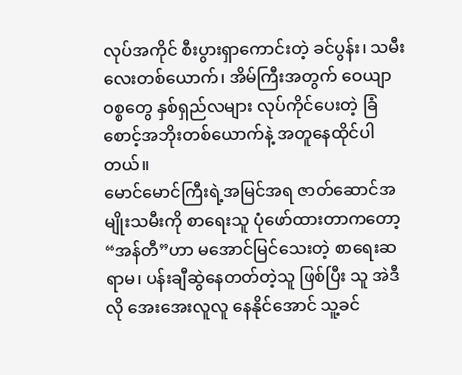လုပ်အကိုင် စီးပွားရှာကောင်းတဲ့ ခင်ပွန်း၊ သမီးလေးတစ်ယောက်၊ အိမ်ကြီးအတွက် ဝေယျာဝစ္စတွေ နှစ်ရှည်လများ လုပ်ကိုင်ပေးတဲ့ ခြံစောင့်အဘိုးတစ်ယောက်နဲ့ အတူနေထိုင်ပါတယ်။
မောင်မောင်ကြီးရဲ့အမြင်အရ ဇာတ်ဆောင်အမျိုးသမီးကို စာရေးသူ ပုံဖော်ထားတာကတော့ “အန်တီ”ဟာ မအောင်မြင်သေးတဲ့ စာရေးဆရာမ၊ ပန်းချီဆွဲနေတတ်တဲ့သူ ဖြစ်ပြီး သူ အဲဒီလို အေးအေးလူလူ နေနိုင်အောင် သူ့ခင်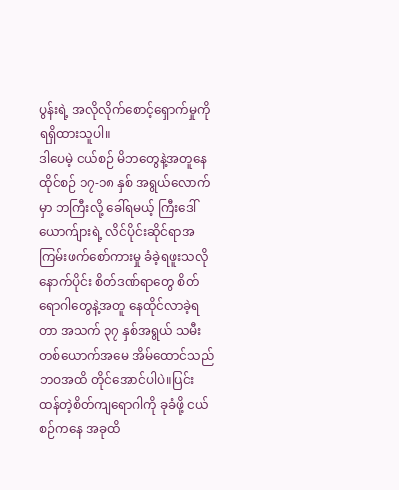ပွန်းရဲ့ အလိုလိုက်စောင့်ရှောက်မှုကို ရရှိထားသူပါ။
ဒါပေမဲ့ ငယ်စဉ် မိဘတွေနဲ့အတူနေထိုင်စဉ် ၁၇-၁၈ နှစ် အရွယ်လောက်မှာ ဘကြီးလို့ ခေါ်ရမယ့် ကြီးဒေါ်ယောက်ျားရဲ့ လိင်ပိုင်းဆိုင်ရာအကြမ်းဖက်စော်ကားမှု ခံခဲ့ရဖူးသလို နောက်ပိုင်း စိတ်ဒဏ်ရာတွေ စိတ်ရောဂါတွေနဲ့အတူ နေထိုင်လာခဲ့ရတာ အသက် ၃၇ နှစ်အရွယ် သမီးတစ်ယောက်အမေ အိမ်ထောင်သည်ဘဝအထိ တိုင်အောင်ပါပဲ။ပြင်းထန်တဲ့စိတ်ကျရောဂါကို ခုခံဖို့ ငယ်စဉ်ကနေ အခုထိ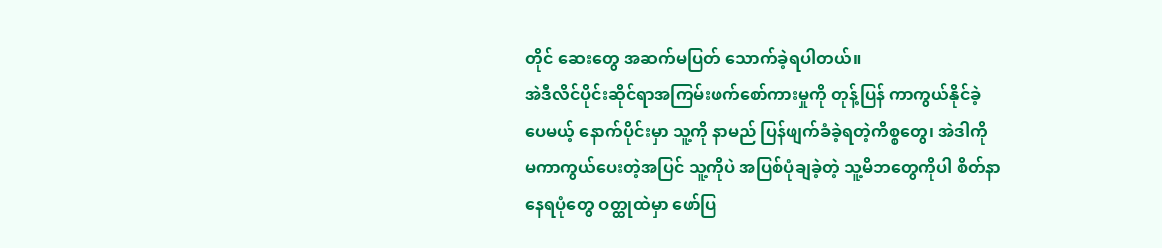တိုင် ဆေးတွေ အဆက်မပြတ် သောက်ခဲ့ရပါတယ်။
အဲဒီလိင်ပိုင်းဆိုင်ရာအကြမ်းဖက်စော်ကားမှုကို တုန့်ပြန် ကာကွယ်နိုင်ခဲ့ပေမယ့် နောက်ပိုင်းမှာ သူ့ကို နာမည် ပြန်ဖျက်ခံခဲ့ရတဲ့ကိစ္စတွေ၊ အဲဒါကို မကာကွယ်ပေးတဲ့အပြင် သူ့ကိုပဲ အပြစ်ပုံချခဲ့တဲ့ သူ့မိဘတွေကိုပါ စိတ်နာနေရပုံတွေ ဝတ္ထုထဲမှာ ဖော်ပြ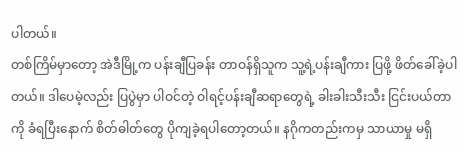ပါတယ်။
တစ်ကြိမ်မှာတော့ အဲဒီမြို့က ပန်းချီပြခန်း တာဝန်ရှိသူက သူ့ရဲ့ပန်းချီကား ပြဖို့ ဖိတ်ခေါ်ခဲ့ပါတယ်။ ဒါပေမဲ့လည်း ပြပွဲမှာ ပါဝင်တဲ့ ဝါရင့်ပန်းချီဆရာတွေရဲ့ ခါးခါးသီးသီး ငြင်းပယ်တာကို ခံရပြီးနောက် စိတ်ဓါတ်တွေ ပိုကျခဲ့ရပါတော့တယ်။ နဂိုကတည်းကမှ သာယာမှု မရှိ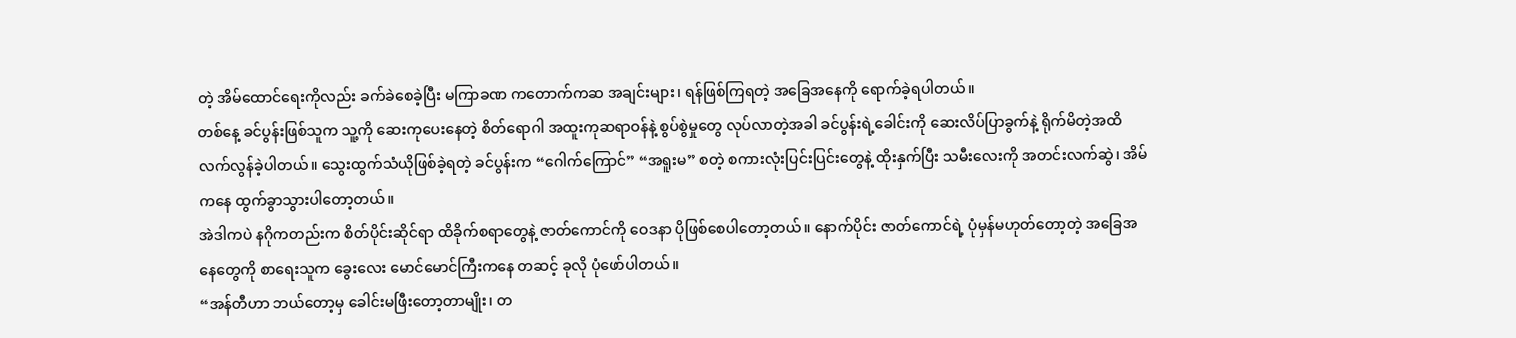တဲ့ အိမ်ထောင်ရေးကိုလည်း ခက်ခဲစေခဲ့ပြီး မကြာခဏ ကတောက်ကဆ အချင်းများ၊ ရန်ဖြစ်ကြရတဲ့ အခြေအနေကို ရောက်ခဲ့ရပါတယ်။
တစ်နေ့ ခင်ပွန်းဖြစ်သူက သူ့ကို ဆေးကုပေးနေတဲ့ စိတ်ရောဂါ အထူးကုဆရာဝန်နဲ့ စွပ်စွဲမှုတွေ လုပ်လာတဲ့အခါ ခင်ပွန်းရဲ့ခေါင်းကို ဆေးလိပ်ပြာခွက်နဲ့ ရိုက်မိတဲ့အထိ လက်လွန်ခဲ့ပါတယ်။ သွေးထွက်သံယိုဖြစ်ခဲ့ရတဲ့ ခင်ပွန်းက “ဂေါက်ကြောင်” “အရူးမ” စတဲ့ စကားလုံးပြင်းပြင်းတွေနဲ့ ထိုးနှက်ပြီး သမီးလေးကို အတင်းလက်ဆွဲ၊ အိမ်ကနေ ထွက်ခွာသွားပါတော့တယ်။
အဲဒါကပဲ နဂိုကတည်းက စိတ်ပိုင်းဆိုင်ရာ ထိခိုက်စရာတွေနဲ့ ဇာတ်ကောင်ကို ဝေဒနာ ပိုဖြစ်စေပါတော့တယ်။ နောက်ပိုင်း ဇာတ်ကောင်ရဲ့ ပုံမှန်မဟုတ်တော့တဲ့ အခြေအနေတွေကို စာရေးသူက ခွေးလေး မောင်မောင်ကြီးကနေ တဆင့် ခုလို ပုံဖော်ပါတယ်။
“အန်တီဟာ ဘယ်တော့မှ ခေါင်းမဖြီးတော့တာမျိုး၊ တ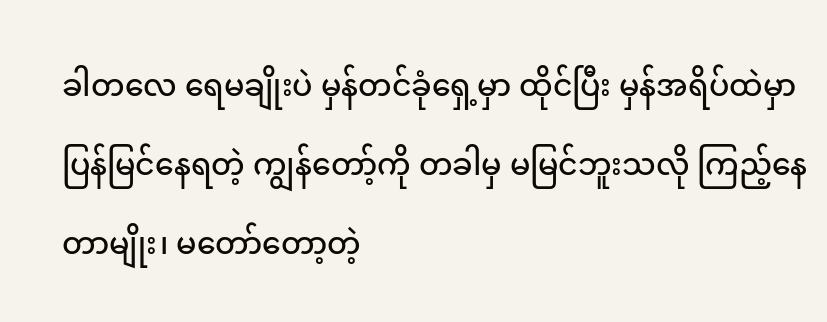ခါတလေ ရေမချိုးပဲ မှန်တင်ခုံရှေ့မှာ ထိုင်ပြီး မှန်အရိပ်ထဲမှာ ပြန်မြင်နေရတဲ့ ကျွန်တော့်ကို တခါမှ မမြင်ဘူးသလို ကြည့်နေတာမျိုး၊ မတော်တော့တဲ့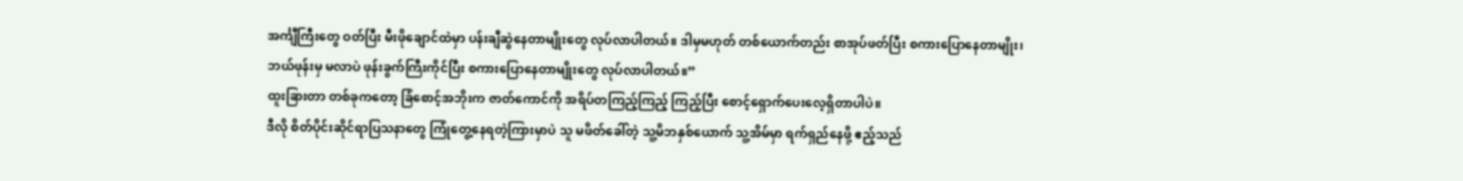အင်္ကျီကြီးတွေ ဝတ်ပြီး မီးဖိုချောင်ထဲမှာ ပန်းချီဆွဲနေတာမျိုးတွေ လုပ်လာပါတယ်။ ဒါမှမဟုတ် တစ်ယောက်တည်း စာအုပ်ဖတ်ပြီး စကားပြောနေတာမျိုး၊ ဘယ်ဖုန်းမှ မလာပဲ ဖုန်းခွက်ကြီးကိုင်ပြီး စကားပြောနေတာမျိုးတွေ လုပ်လာပါတယ်။”
ထူးခြားတာ တစ်ခုကတော့ ခြံစောင့်အဘိုးက ဇာတ်ကောင်ကို အရိပ်တကြည့်ကြည့် ကြည့်ပြီး စောင့်ရှောက်ပေးလေ့ရှိတာပါပဲ။
ဒီလို စိတ်ပိုင်းဆိုင်ရာပြသနာတွေ ကြုံတွေ့နေရတဲ့ကြားမှာပဲ သူ မဖိတ်ခေါ်တဲ့ သူ့မိဘနှစ်ယောက် သူ့အိမ်မှာ ရက်ရှည်နေဖို့ ဧည့်သည်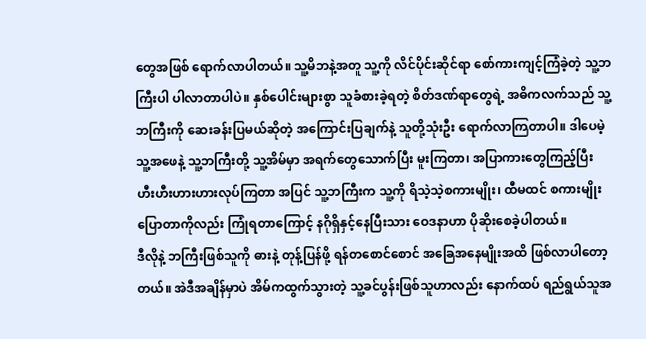တွေအဖြစ် ရောက်လာပါတယ်။ သူ့မိဘနဲ့အတူ သူ့ကို လိင်ပိုင်းဆိုင်ရာ စော်ကားကျင့်ကြံခဲ့တဲ့ သူ့ဘကြီးပါ ပါလာတာပါပဲ။ နှစ်ပေါင်းများစွာ သူခံစားခဲ့ရတဲ့ စိတ်ဒဏ်ရာတွေရဲ့ အဓိကလက်သည် သူ့ဘကြီးကို ဆေးခန်းပြမယ်ဆိုတဲ့ အကြောင်းပြချက်နဲ့ သူတို့သုံးဦး ရောက်လာကြတာပါ။ ဒါပေမဲ့ သူ့အဖေနဲ့ သူ့ဘကြီးတို့ သူ့အိမ်မှာ အရက်တွေသောက်ပြီး မူးကြတာ၊ အပြာကားတွေကြည့်ပြီး ဟီးဟီးဟားဟားလုပ်ကြတာ အပြင် သူ့ဘကြီးက သူ့ကို ရိသဲ့သဲ့စကားမျိုး၊ ထီမထင် စကားမျိုးပြောတာကိုလည်း ကြုံရတာကြောင့် နဂိုရှိနှင့်နေပြီးသား ဝေဒနာဟာ ပိုဆိုးစေခဲ့ပါတယ်။
ဒီလိုနဲ့ ဘကြီးဖြစ်သူကို ဓားနဲ့ တုန့်ပြန်ဖို့ ရန်တစောင်စောင် အခြေအနေမျိုးအထိ ဖြစ်လာပါတော့တယ်။ အဲဒီအချိန်မှာပဲ အိမ်ကထွက်သွားတဲ့ သူ့ခင်ပွန်းဖြစ်သူဟာလည်း နောက်ထပ် ရည်ရွယ်သူအ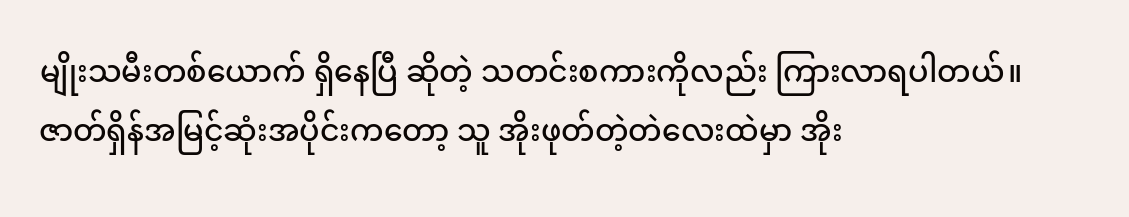မျိုးသမီးတစ်ယောက် ရှိနေပြီ ဆိုတဲ့ သတင်းစကားကိုလည်း ကြားလာရပါတယ်။
ဇာတ်ရှိန်အမြင့်ဆုံးအပိုင်းကတော့ သူ အိုးဖုတ်တဲ့တဲလေးထဲမှာ အိုး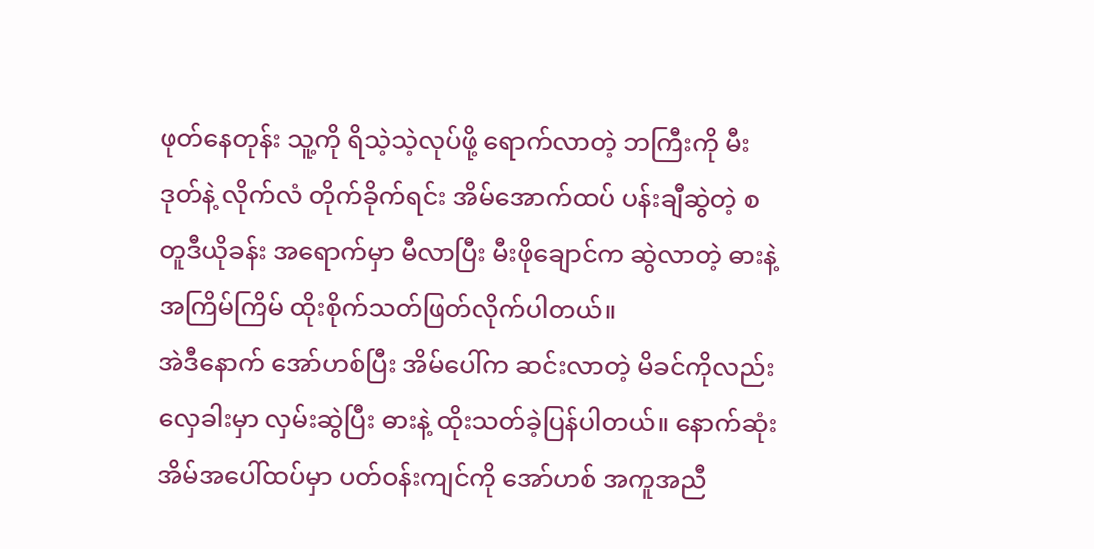ဖုတ်နေတုန်း သူ့ကို ရိသဲ့သဲ့လုပ်ဖို့ ရောက်လာတဲ့ ဘကြီးကို မီးဒုတ်နဲ့ လိုက်လံ တိုက်ခိုက်ရင်း အိမ်အောက်ထပ် ပန်းချီဆွဲတဲ့ စတူဒီယိုခန်း အရောက်မှာ မီလာပြီး မီးဖိုချောင်က ဆွဲလာတဲ့ ဓားနဲ့ အကြိမ်ကြိမ် ထိုးစိုက်သတ်ဖြတ်လိုက်ပါတယ်။
အဲဒီနောက် အော်ဟစ်ပြီး အိမ်ပေါ်က ဆင်းလာတဲ့ မိခင်ကိုလည်း လှေခါးမှာ လှမ်းဆွဲပြီး ဓားနဲ့ ထိုးသတ်ခဲ့ပြန်ပါတယ်။ နောက်ဆုံး အိမ်အပေါ်ထပ်မှာ ပတ်ဝန်းကျင်ကို အော်ဟစ် အကူအညီ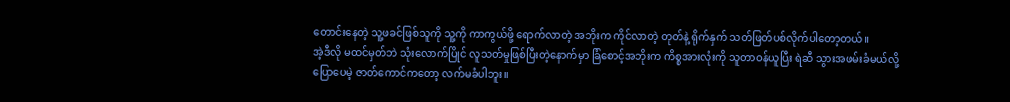တောင်းနေတဲ့ သူ့ဖခင်ဖြစ်သူကို သူ့ကို ကာကွယ်ဖို့ ရောက်လာတဲ့ အဘိုးက ကိုင်လာတဲ့ တုတ်နဲ့ ရိုက်နှက် သတ်ဖြတ်ပစ်လိုက်ပါတော့တယ်။
အဲ့ဒီလို မထင်မှတ်ဘဲ သုံးလောက်ပြိုင် လူသတ်မှုဖြစ်ပြီးတဲ့နောက်မှာ ခြံစောင့်အဘိုးက ကိစ္စအားလုံးကို သူတာဝန်ယူပြီး ရဲဆီ သွားအဖမ်းခံမယ်လို့ ပြောပေမဲ့ ဇာတ်ကောင်ကတော့ လက်မခံပါဘူး။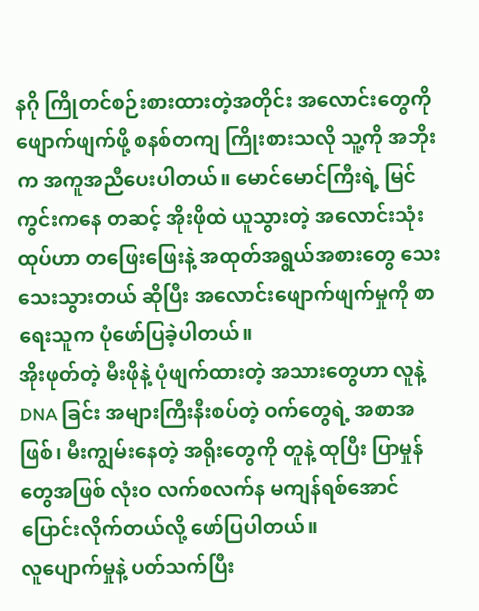နဂို ကြိုတင်စဉ်းစားထားတဲ့အတိုင်း အလောင်းတွေကို ဖျောက်ဖျက်ဖို့ စနစ်တကျ ကြိုးစားသလို သူ့ကို အဘိုးက အကူအညီပေးပါတယ်။ မောင်မောင်ကြီးရဲ့ မြင်ကွင်းကနေ တဆင့် အိုးဖိုထဲ ယူသွားတဲ့ အလောင်းသုံးထုပ်ဟာ တဖြေးဖြေးနဲ့ အထုတ်အရွယ်အစားတွေ သေးသေးသွားတယ် ဆိုပြီး အလောင်းဖျောက်ဖျက်မှုကို စာရေးသူက ပုံဖော်ပြခဲ့ပါတယ်။
အိုးဖုတ်တဲ့ မီးဖိုနဲ့ ပုံဖျက်ထားတဲ့ အသားတွေဟာ လူနဲ့ DNA ခြင်း အများကြီးနီးစပ်တဲ့ ဝက်တွေရဲ့ အစာအဖြစ်၊ မီးကျွမ်းနေတဲ့ အရိုးတွေကို တူနဲ့ ထုပြီး ပြာမှုန်တွေအဖြစ် လုံးဝ လက်စလက်န မကျန်ရစ်အောင် ပြောင်းလိုက်တယ်လို့ ဖော်ပြပါတယ်။
လူပျောက်မှုနဲ့ ပတ်သက်ပြီး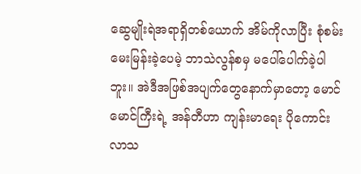ဆွေမျိုးရဲအရာရှိတစ်ယောက် အိမ်ကိုလာပြီး စုံစမ်းမေးမြန်းခဲ့ပေမဲ့ ဘာသဲလွန်စမှ မပေါ်ပေါက်ခဲ့ပါဘူး။ အဲဒီအဖြစ်အပျက်တွေနောက်မှာတော့ မောင်မောင်ကြီးရဲ့ အန်တီဟာ ကျန်းမာရေး ပိုကောင်းလာသ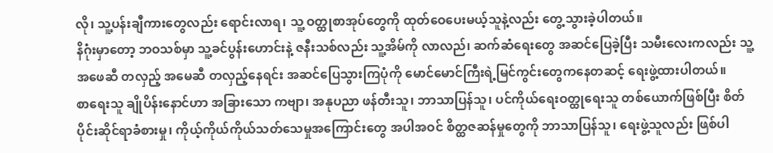လို၊ သူ့ပန်းချီကားတွေလည်း ရောင်းလာရ၊ သူ့ ဝတ္ထုစာအုပ်တွေကို ထုတ်ဝေပေးမယ့်သူနဲ့လည်း တွေ့သွားခဲ့ပါတယ်။
နိဂုံးမှာတော့ ဘဝသစ်မှာ သူ့ခင်ပွန်းဟောင်းနဲ့ ဇနီးသစ်လည်း သူ့အိမ်ကို လာလည်၊ ဆက်ဆံရေးတွေ အဆင်ပြေခဲ့ပြီး သမီးလေးကလည်း သူ့အဖေဆီ တလှည့် အမေဆီ တလှည့်နေရင်း အဆင်ပြေသွားကြပုံကို မောင်မောင်ကြီးရဲ့မြင်ကွင်းတွေကနေတဆင့် ရေးဖွဲ့ထားပါတယ်။
စာရေးသူ ချိုပိန်းနောင်ဟာ အခြားသော ကဗျာ၊ အနုပညာ ဖန်တီးသူ၊ ဘာသာပြန်သူ၊ ပင်ကိုယ်ရေးဝတ္ထုရေးသူ တစ်ယောက်ဖြစ်ပြီး စိတ်ပိုင်းဆိုင်ရာခံစားမှု၊ ကိုယ့်ကိုယ်ကိုယ်သတ်သေမှုအကြောင်းတွေ အပါအဝင် စိတ္ထဇဆန်မှုတွေကို ဘာသာပြန်သူ၊ ရေးဖွဲ့သူလည်း ဖြစ်ပါ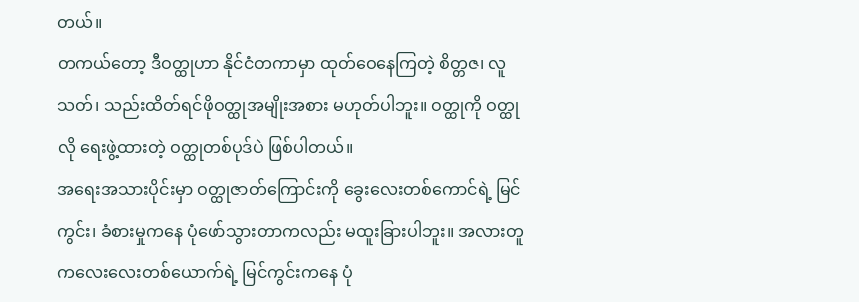တယ်။
တကယ်တော့ ဒီဝတ္ထုဟာ နိုင်ငံတကာမှာ ထုတ်ဝေနေကြတဲ့ စိတ္တဇ၊ လူသတ်၊ သည်းထိတ်ရင်ဖိုဝတ္ထုအမျိုးအစား မဟုတ်ပါဘူး။ ဝတ္ထုကို ဝတ္ထုလို ရေးဖွဲ့ထားတဲ့ ဝတ္ထုတစ်ပုဒ်ပဲ ဖြစ်ပါတယ်။
အရေးအသားပိုင်းမှာ ဝတ္ထုဇာတ်ကြောင်းကို ခွေးလေးတစ်ကောင်ရဲ့ မြင်ကွင်း၊ ခံစားမှုကနေ ပုံဖော်သွားတာကလည်း မထူးခြားပါဘူး။ အလားတူ ကလေးလေးတစ်ယောက်ရဲ့ မြင်ကွင်းကနေ ပုံ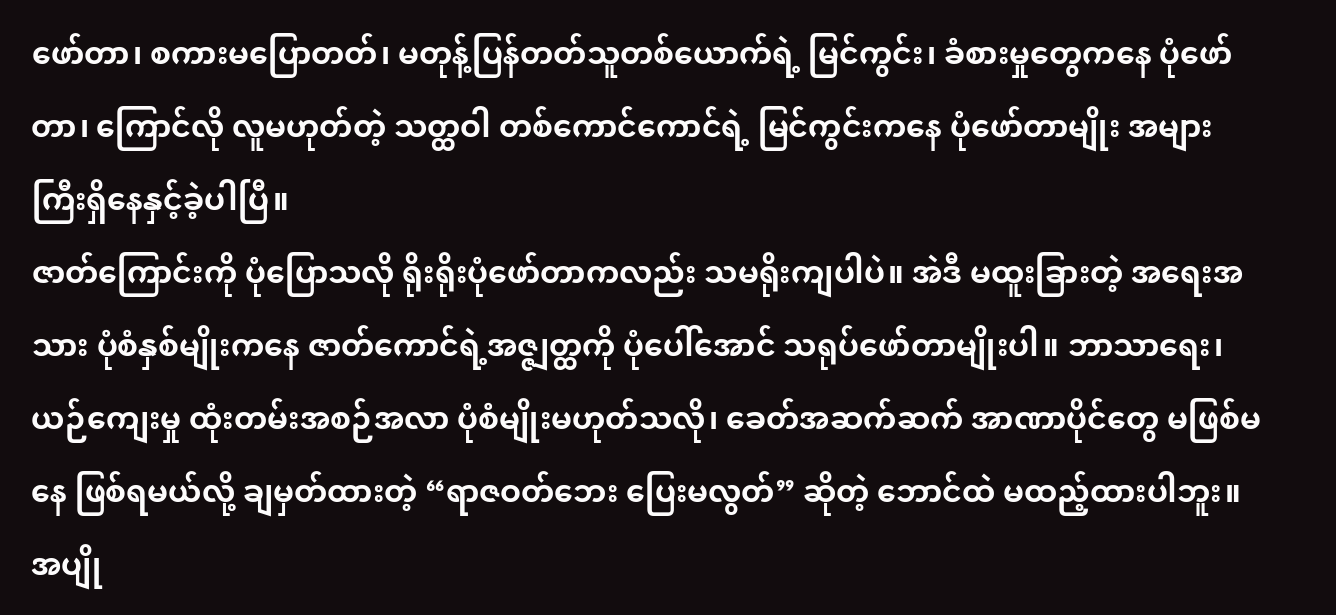ဖော်တာ၊ စကားမပြောတတ်၊ မတုန့်ပြန်တတ်သူတစ်ယောက်ရဲ့ မြင်ကွင်း၊ ခံစားမှုတွေကနေ ပုံဖော်တာ၊ ကြောင်လို လူမဟုတ်တဲ့ သတ္ထဝါ တစ်ကောင်ကောင်ရဲ့ မြင်ကွင်းကနေ ပုံဖော်တာမျိုး အများကြီးရှိနေနှင့်ခဲ့ပါပြီ။
ဇာတ်ကြောင်းကို ပုံပြောသလို ရိုးရိုးပုံဖော်တာကလည်း သမရိုးကျပါပဲ။ အဲဒီ မထူးခြားတဲ့ အရေးအသား ပုံစံနှစ်မျိုးကနေ ဇာတ်ကောင်ရဲ့အဇ္ဇျတ္ထကို ပုံပေါ်အောင် သရုပ်ဖော်တာမျိုးပါ။ ဘာသာရေး၊ ယဉ်ကျေးမှု ထုံးတမ်းအစဉ်အလာ ပုံစံမျိုးမဟုတ်သလို၊ ခေတ်အဆက်ဆက် အာဏာပိုင်တွေ မဖြစ်မနေ ဖြစ်ရမယ်လို့ ချမှတ်ထားတဲ့ “ရာဇဝတ်ဘေး ပြေးမလွတ်” ဆိုတဲ့ ဘောင်ထဲ မထည့်ထားပါဘူး။
အပျို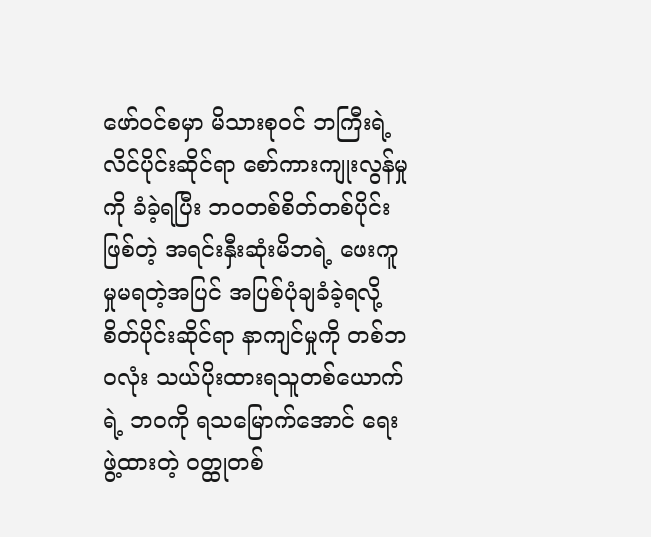ဖော်ဝင်စမှာ မိသားစုဝင် ဘကြီးရဲ့ လိင်ပိုင်းဆိုင်ရာ စော်ကားကျုးလွန်မှုကို ခံခဲ့ရပြီး ဘဝတစ်စိတ်တစ်ပိုင်းဖြစ်တဲ့ အရင်းနှီးဆုံးမိဘရဲ့ ဖေးကူမှုမရတဲ့အပြင် အပြစ်ပုံချခံခဲ့ရလို့ စိတ်ပိုင်းဆိုင်ရာ နာကျင်မှုကို တစ်ဘဝလုံး သယ်ပိုးထားရသူတစ်ယောက်ရဲ့ ဘဝကို ရသမြောက်အောင် ရေးဖွဲ့ထားတဲ့ ဝတ္ထုတစ်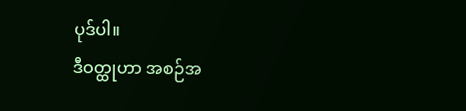ပုဒ်ပါ။
ဒီဝတ္ထုဟာ အစဉ်အ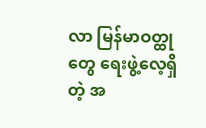လာ မြန်မာဝတ္ထုတွေ ရေးဖွဲ့လေ့ရှိတဲ့ အ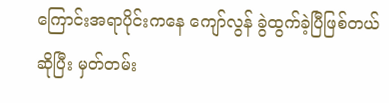ကြောင်းအရာပိုင်းကနေ ကျော်လွန် ခွဲထွက်ခဲ့ပြီဖြစ်တယ်ဆိုပြီး မှတ်တမ်း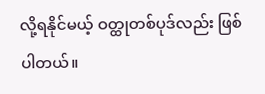လို့ရနိုင်မယ့် ဝတ္ထုတစ်ပုဒ်လည်း ဖြစ်ပါတယ်။